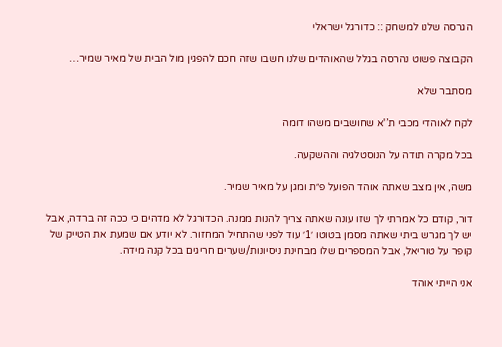הגרסה שלנו למשחק :: כדורגל ישראלי

הקבוצה פשוט נהרסה בגלל שהאוהדים שלנו חשבו שזה חכם להפגין מול הבית של מאיר שמיר…

מסתבר שלא

לקח לאוהדי מכבי ת’'א שחושבים משהו דומה

בכל מקרה תודה על הנוסטלגיה וההשקעה.

משה, אין מצב שאתה אוהד הפועל פ״ת ומגן על מאיר שמיר.

דור, קודם כל אמרתי לך שזו עונה שאתה צריך להנות ממנה. הכדורגל לא מדהים כי ככה זה ברדה, אבל יש לך מגרש ביתי שאתה מסמן בטוטו ׳1׳ עוד לפני שהתחיל המחזור. לא יודע אם שמעת את הטייק של קופר על טוריאל, אבל המספרים שלו מבחינת ניסיונות/שערים חריגים בכל קנה מידה.

אני הייתי אוהד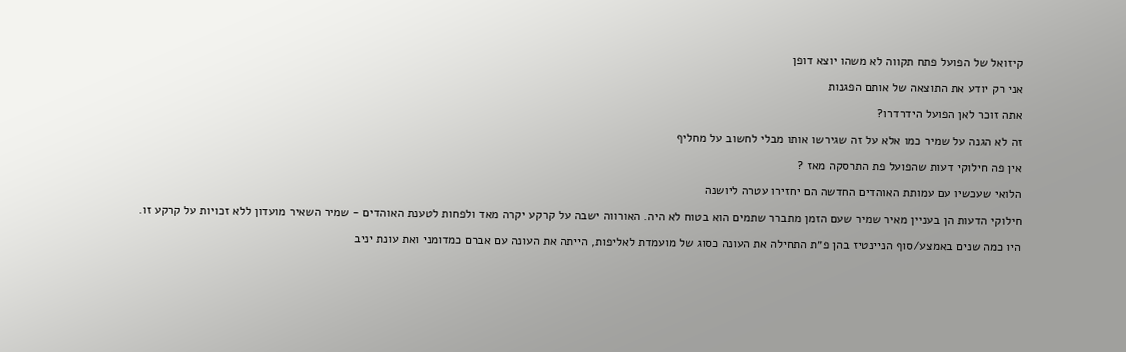קיזואל של הפועל פתח תקווה לא משהו יוצא דופן

אני רק יודע את התוצאה של אותם הפגנות

אתה זוכר לאן הפועל הידרדרו?

זה לא הגנה על שמיר כמו אלא על זה שגירשו אותו מבלי לחשוב על מחליף

אין פה חילוקי דעות שהפועל פת התרסקה מאז ?

הלואי שעכשיו עם עמותת האוהדים החדשה הם יחזירו עטרה ליושנה

חילוקי הדעות הן בעניין מאיר שמיר שעם הזמן מתברר שתמים הוא בטוח לא היה. האורווה ישבה על קרקע יקרה מאד ולפחות לטענת האוהדים - שמיר השאיר מועדון ללא זכויות על קרקע זו.

היו כמה שנים באמצע/סוף הניינטיז בהן פ״ת התחילה את העונה כסוג של מועמדת לאליפות, הייתה את העונה עם אברם כמדומני ואת עונת יניב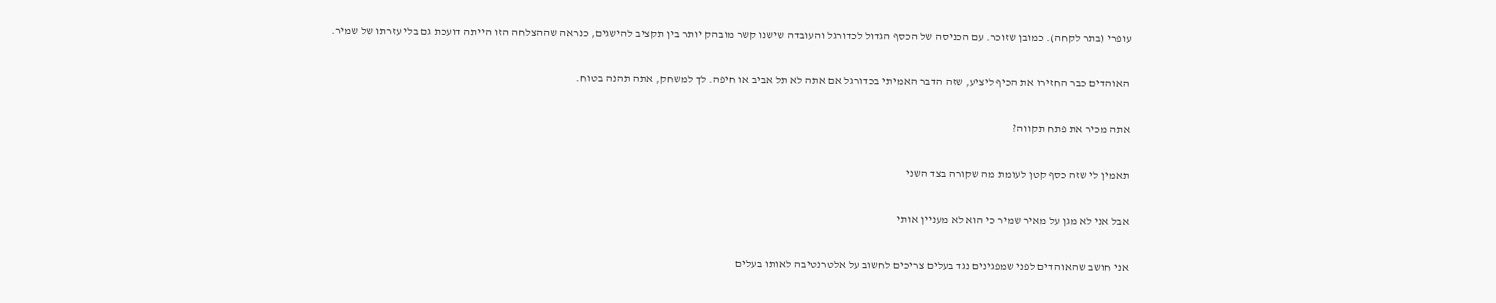עופרי (בתר לקחה). כמובן שזוכר. עם הכניסה של הכסף הגדול לכדורגל והעובדה שישנו קשר מובהק יותר בין תקציב להישגים, כנראה שההצלחה הזו הייתה דועכת גם בלי עזרתו של שמיר.

האוהדים כבר החזירו את הכיף ליציע, שזה הדבר האמיתי בכדורגל אם אתה לא תל אביב או חיפה. לך למשחק, אתה תהנה בטוח.

אתה מכיר את פתח תקווה?

תאמין לי שזה כסף קטן לעומת מה שקורה בצד השני

אבל אני לא מגן על מאיר שמיר כי הוא לא מעניין אותי

אני חושב שהאוהדים לפני שמפגינים נגד בעלים צריכים לחשוב על אלטרנטיבה לאותו בעלים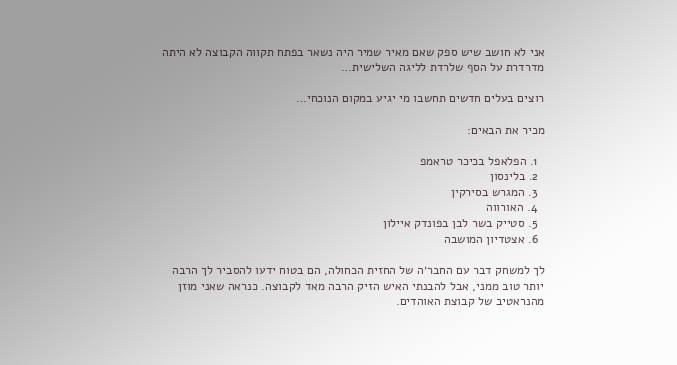אני לא חושב שיש ספק שאם מאיר שמיר היה נשאר בפתח תקווה הקבוצה לא היתה מדרדרת על הסף שלרדת לליגה השלישית…

רוצים בעלים חדשים תחשבו מי יגיע במקום הנוכחי…

מכיר את הבאים:

  1. הפלאפל בכיכר טראמפ
  2. בלינסון
  3. המגרש בסירקין
  4. האורווה
  5. סטייק בשר לבן בפונדק איילון
  6. אצטדיון המושבה

לך למשחק דבר עם החבר׳ה של החזית הכחולה, הם בטוח ידעו להסביר לך הרבה יותר טוב ממני, אבל להבנתי האיש הזיק הרבה מאד לקבוצה. כנראה שאני מוזן מהנראטיב של קבוצת האוהדים.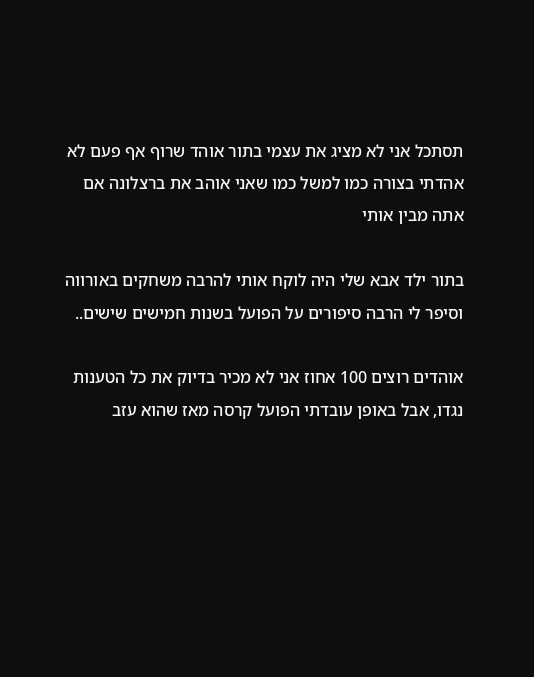תסתכל אני לא מציג את עצמי בתור אוהד שרוף אף פעם לא אהדתי בצורה כמו למשל כמו שאני אוהב את ברצלונה אם אתה מבין אותי

בתור ילד אבא שלי היה לוקח אותי להרבה משחקים באורווה וסיפר לי הרבה סיפורים על הפועל בשנות חמישים שישים..

אוהדים רוצים 100 אחוז אני לא מכיר בדיוק את כל הטענות נגדו, אבל באופן עובדתי הפועל קרסה מאז שהוא עזב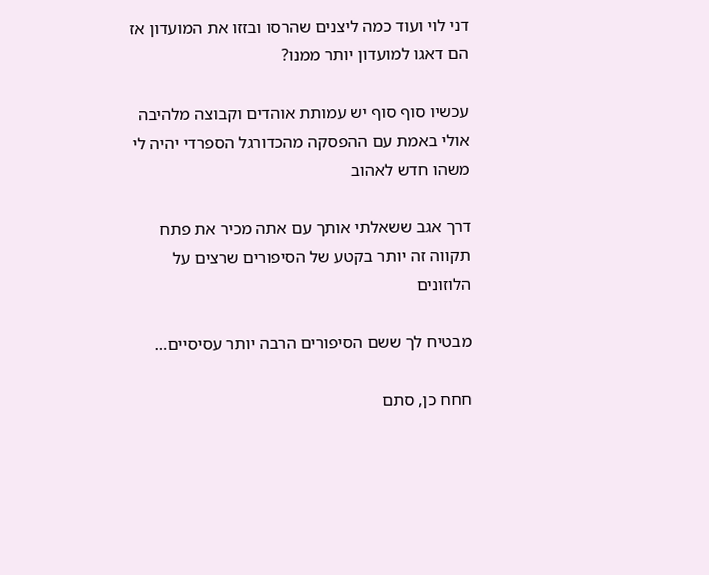דני לוי ועוד כמה ליצנים שהרסו ובזזו את המועדון אז הם דאגו למועדון יותר ממנו?

עכשיו סוף סוף יש עמותת אוהדים וקבוצה מלהיבה אולי באמת עם ההפסקה מהכדורגל הספרדי יהיה לי משהו חדש לאהוב

דרך אגב ששאלתי אותך עם אתה מכיר את פתח תקווה זה יותר בקטע של הסיפורים שרצים על הלוזונים

מבטיח לך ששם הסיפורים הרבה יותר עסיסיים…

חחח כן, סתם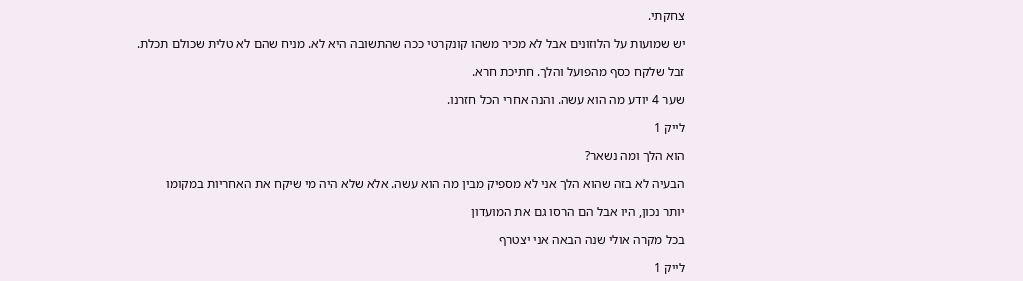צחקתי.

יש שמועות על הלוזונים אבל לא מכיר משהו קונקרטי ככה שהתשובה היא לא. מניח שהם לא טלית שכולם תכלת.

זבל שלקח כסף מהפועל והלך. חתיכת חרא.

שער 4 יודע מה הוא עשה. והנה אחרי הכל חזרנו.

לייק 1

הוא הלך ומה נשאר?

הבעיה לא בזה שהוא הלך אני לא מספיק מבין מה הוא עשה. אלא שלא היה מי שיקח את האחריות במקומו

יותר נכון, היו אבל הם הרסו גם את המועדון

בכל מקרה אולי שנה הבאה אני יצטרף

לייק 1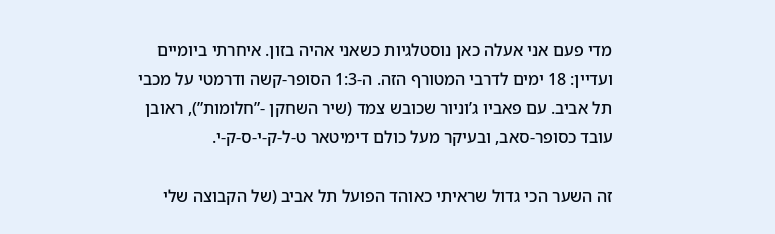מדי פעם אני אעלה כאן נוסטלגיות כשאני אהיה בזון. איחרתי ביומיים ועדיין: 18 ימים לדרבי המטורף הזה. ה-1:3 הסופר-קשה ודרמטי על מכבי תל אביב. עם פאביו ג’וניור שכובש צמד (שיר השחקן -”חלומות”), ראובן עובד כסופר-סאב, ובעיקר מעל כולם דימיטאר ט-ל-ק-י-ס-ק-י.

זה השער הכי גדול שראיתי כאוהד הפועל תל אביב (של הקבוצה שלי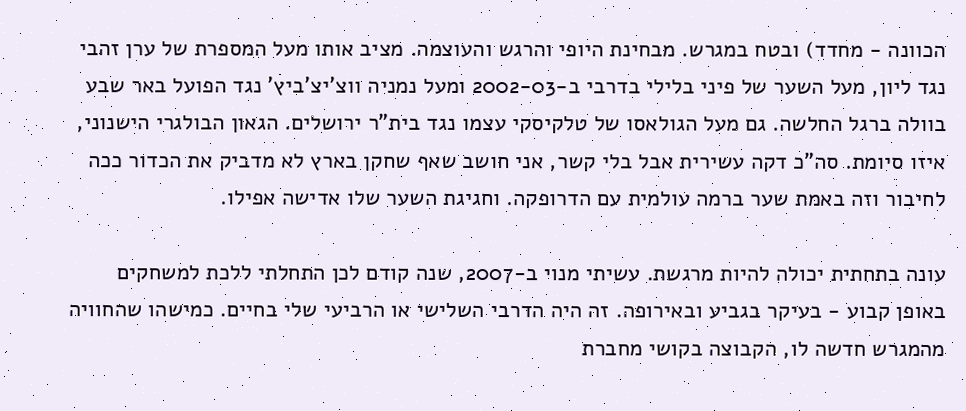הכוונה - מחדד) ובטח במגרש. מבחינת היופי והרגש והעוצמה. מציב אותו מעל המספרת של ערן זהבי נגד ליון, מעל השער של פיני בלילי בדרבי ב-2002-03 ומעל נמניה ווצ’יצ’ביץ’ נגד הפועל באר שבע בוולה ברגל החלשה. גם מעל הגולאסו של טלקיסקי עצמו נגד בית”ר ירושלים. הגאון הבולגרי הישנוני, איזו סיומת. סה”כ דקה עשירית אבל בלי קשר, אני חושב שאף שחקן בארץ לא מדביק את הכדור ככה לחיבור וזה באמת שער ברמה עולמית עם הדרופקה. וחגיגת השער שלו אדישה אפילו.

עונה בתחתית יכולה להיות מרגשת. עשיתי מנוי ב-2007, שנה קודם לכן התחלתי ללכת למשחקים באופן קבוע - בעיקר בגביע ובאירופה. זה היה הדרבי השלישי או הרביעי שלי בחיים. כמישהו שהחוויה מהמגרש חדשה לו, הקבוצה בקושי מחברת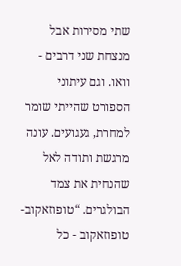שתי מסירות אבל מנצחת שני דרבים - וואו. וגם עיתוני הספורט שהייתי שומר למחרת, געגועים. עונה מרגשת ותודה לאל שהנחית את צמד הבולגרים. “טופוזאקוב-טופוזאקוב - כל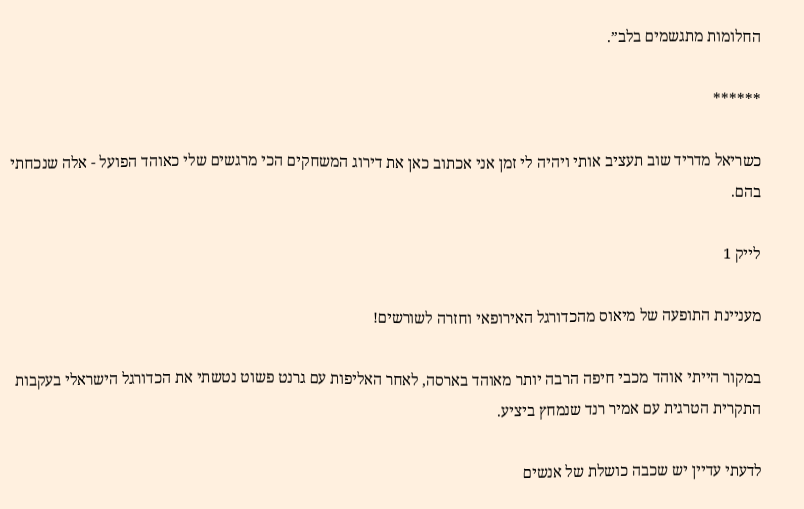החלומות מתגשמים בלב”.

******

כשריאל מדריד שוב תעציב אותי ויהיה לי זמן אני אכתוב כאן את דירוג המשחקים הכי מרגשים שלי כאוהד הפועל - אלה שנכחתי בהם.

לייק 1

מעניינת התופעה של מיאוס מהכדורגל האירופאי וחזרה לשורשים!

במקור הייתי אוהד מכבי חיפה הרבה יותר מאוהד בארסה, לאחר האליפות עם גרנט פשוט נטשתי את הכדורגל הישראלי בעקבות התקרית הטרגית עם אמיר רנד שנמחץ ביציע.

לדעתי עדיין יש שכבה כושלת של אנשים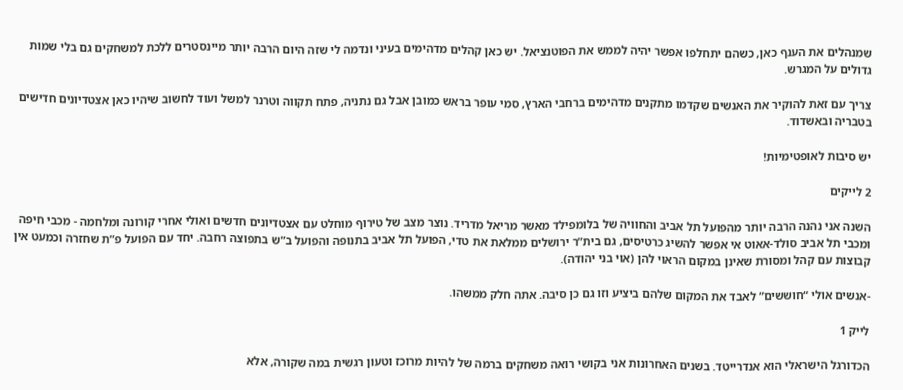שמנהלים את הענף כאן, כשהם יתחלפו אפשר יהיה לממש את הפוטנציאל. יש כאן קהלים מדהימים בעיני ונדמה לי שזה היום הרבה יותר מיינסטרים ללכת למשחקים גם בלי שמות גדולים על המגרש.

צריך עם זאת להוקיר את האנשים שקדמו מתקנים מדהימים ברחבי הארץ, סמי עופר בראש כמובן אבל גם נתניה, פתח תקווה וטרנר למשל ועוד לחשוב שיהיו כאן אצטדיונים חדישים בטבריה ובאשדוד.

יש סיבות לאופטימיות!

2 לייקים

השנה אני נהנה הרבה יותר מהפועל תל אביב והחוויה של בלומפילד מאשר מריאל מדריד. נוצר מצב של טירוף מוחלט עם אצטדיונים חדשים ואולי אחרי קורונה ומלחמה - מכבי חיפה ומכבי תל אביב סולד-אאוט אי אפשר להשיג כרטיסים, גם בית”ר ירושלים ממלאת את טדי, הפועל תל אביב בתנופה והפועל ב”ש בתפוצה רחבה. יחד עם הפועל פ”ת שחזרה וכמעט אין קבוצות עם קהל ומסורת שאינן במקום הראוי להן (אוי בני יהודה).

-אנשים אולי “חוששים” לאבד את המקום שלהם ביציע וזו גם כן סיבה. אתה חלק ממשהו.

לייק 1

הכדורגל הישראלי הוא אנדרייטד. בשנים האחרונות אני בקושי רואה משחקים ברמה של להיות מרוכז וטעון רגשית במה שקורה, אלא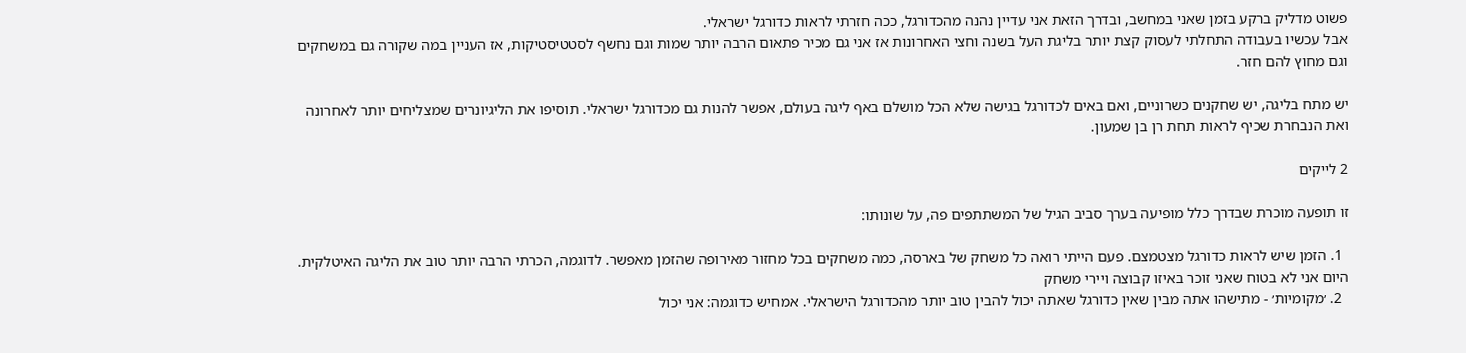פשוט מדליק ברקע בזמן שאני במחשב, ובדרך הזאת אני עדיין נהנה מהכדורגל, ככה חזרתי לראות כדורגל ישראלי.
אבל עכשיו בעבודה התחלתי לעסוק קצת יותר בליגת העל בשנה וחצי האחרונות אז אני גם מכיר פתאום הרבה יותר שמות וגם נחשף לסטטיסטיקות, אז העניין במה שקורה גם במשחקים וגם מחוץ להם חזר.

יש מתח בליגה, יש שחקנים כשרוניים, ואם באים לכדורגל בגישה שלא הכל מושלם באף ליגה בעולם, אפשר להנות גם מכדורגל ישראלי. תוסיפו את הליגיונרים שמצליחים יותר לאחרונה ואת הנבחרת שכיף לראות תחת רן בן שמעון.

2 לייקים

זו תופעה מוכרת שבדרך כלל מופיעה בערך סביב הגיל של המשתתפים פה, על שונותו:

  1. הזמן שיש לראות כדורגל מצטמצם. פעם הייתי רואה כל משחק של בארסה, כמה משחקים בכל מחזור מאירופה שהזמן מאפשר. לדוגמה, הכרתי הרבה יותר טוב את הליגה האיטלקית. היום אני לא בטוח שאני זוכר באיזו קבוצה ויירי משחק
  2. ׳מקומיות׳ - מתישהו אתה מבין שאין כדורגל שאתה יכול להבין טוב יותר מהכדורגל הישראלי. אמחיש כדוגמה: אני יכול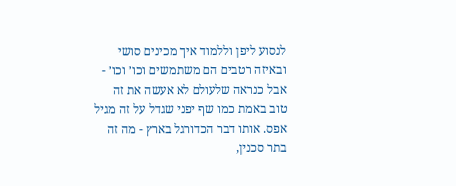לנסוע ליפן וללמוד איך מכינים סושי ובאיזה רטבים הם משתמשים וכו׳ וכו׳ - אבל כנראה שלעולם לא אעשה את זה טוב באמת כמו שף יפני שגדל על זה מגיל אפס. אותו דבר הכדורגל בארץ - מה זה בתר סכנין,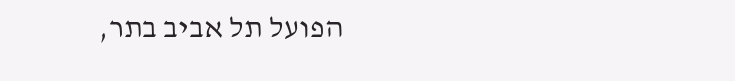הפועל תל אביב בתר,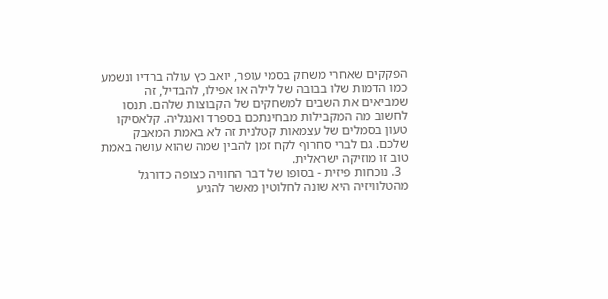הפקקים שאחרי משחק בסמי עופר, יואב כץ עולה ברדיו ונשמע כמו הדמות שלו בבובה של לילה או אפילו, להבדיל, זה שמביאים את השבים למשחקים של הקבוצות שלהם. תנסו לחשוב מה המקבילות מבחינתכם בספרד ואנגליה. קלאסיקו טעון בסמלים של עצמאות קטלנית זה לא באמת המאבק שלכם. גם לברי סחרוף לקח זמן להבין שמה שהוא עושה באמת טוב זו מוזיקה ישראלית.
  3. נוכחות פיזית - בסופו של דבר החוויה כצופה כדורגל מהטלוויזיה היא שונה לחלוטין מאשר להגיע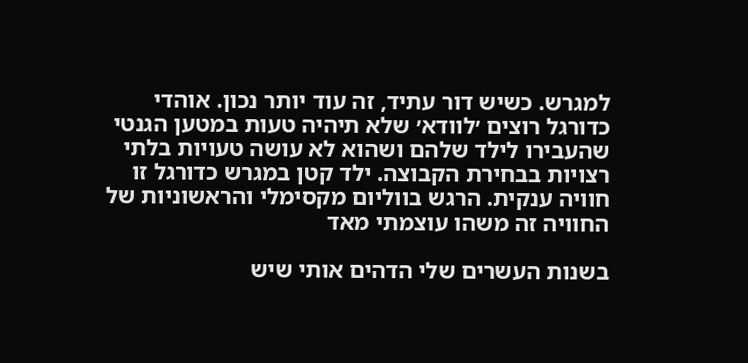למגרש. כשיש דור עתיד, זה עוד יותר נכון. אוהדי כדורגל רוצים ׳לוודא׳ שלא תיהיה טעות במטען הגנטי שהעבירו לילד שלהם ושהוא לא עושה טעויות בלתי רצויות בבחירת הקבוצה. ילד קטן במגרש כדורגל זו חוויה ענקית. הרגש בווליום מקסימלי והראשוניות של החוויה זה משהו עוצמתי מאד

בשנות העשרים שלי הדהים אותי שיש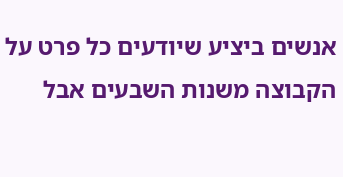אנשים ביציע שיודעים כל פרט על הקבוצה משנות השבעים אבל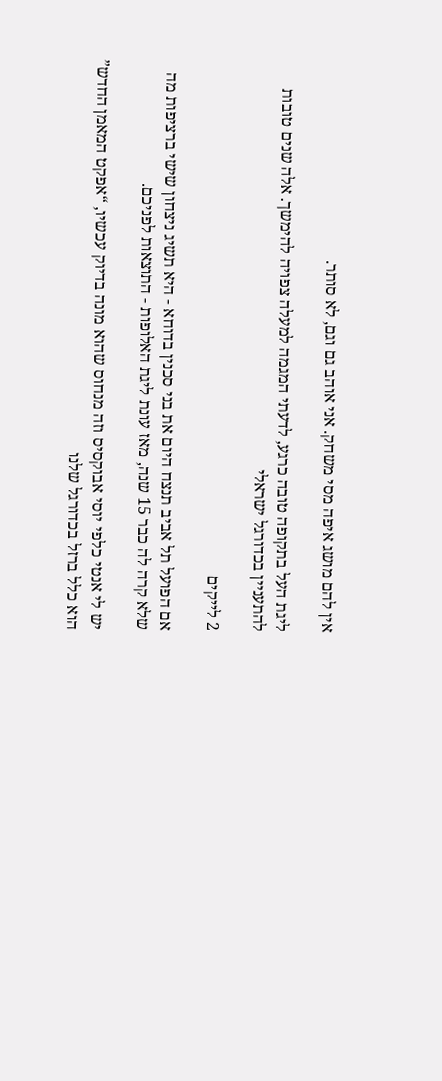אין להם מושג איפה מסי משחק. אני אוהב גם וגם, לא סותר.

ליגת העל בתקופה טובה כרגע, לדעתי המגמה למעלה צפויה להימשך. אלה שנים טובות להתעניין בכדורגל ישראלי

2 לייקים

אם הפועל תל אביב תנצח היום את בני סכנין בדוחא - היא תשיג ניצחון שישי ברציפות מה שלא קרה לה כבר 15 שנה, מאז עונת ליגת האלופות - התוצאות לפניכם.

יש לי אנטי כלפי יוסי אבוקסיס וזה מנחוס שהוא מונה בדיוק עכשיו, “אפקט המאמן החדש” הוא כלל ברזל בכדורגל שלנו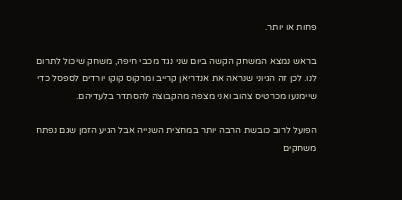פחות או יותר.

בראש נמצא המשחק הקשה ביום שני נגד מכבי חיפה, משחק שיכול לתרום לנו. לכן זה הגיוני שנראה את אנדריאן קרייב ומרקוס קוקו יורדים לספסל כדי שיימנעו מכרטיס צהוב ואני מצפה מהקבוצה להסתדר בלעדיהם.

הפועל לרוב כובשת הרבה יותר במחצית השנייה אבל הגיע הזמן שגם נפתח משחקים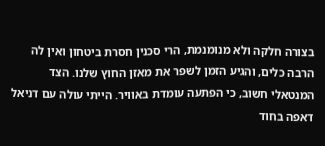בצורה חלקה ולא מנומנמת, הרי סכנין חסרת ביטחון ואין לה הרבה כלים, והגיע הזמן לשפר את מאזן החוץ שלנו. הצד המנטאלי חשוב, כי הפתעה עומדת באוויר. הייתי עולה עם דניאל דאפה בחוד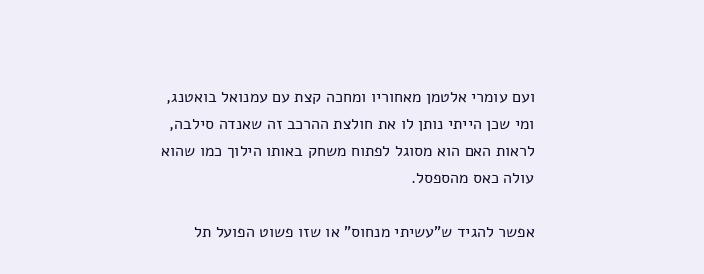ועם עומרי אלטמן מאחוריו ומחכה קצת עם עמנואל בואטנג, ומי שכן הייתי נותן לו את חולצת ההרכב זה שאנדה סילבה, לראות האם הוא מסוגל לפתוח משחק באותו הילוך כמו שהוא עולה כאס מהספסל.

אפשר להגיד ש”עשיתי מנחוס” או שזו פשוט הפועל תל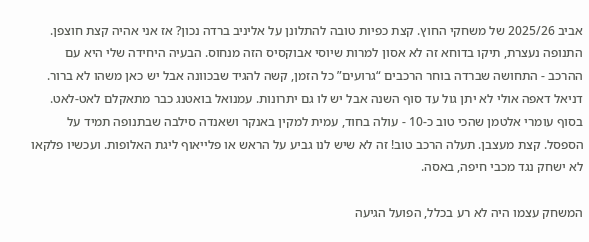אביב 2025/26 של משחקי החוץ. קצת כפיות טובה להתלונן על אליניב ברדה נכון? אז אני אהיה קצת חוצפן. התנופה נעצרת, תיקו בדוחא זה לא אסון למרות שיוסי אבוקסיס הזה מנחוס. הבעיה היחידה שלי היא עם ההרכב - התחושה שברדה בוחר הרכבים “גרועים” כל הזמן, קשה להגיד שבכוונה אבל יש כאן משהו לא ברור. דניאל דאפה אולי לא יתן גול עד סוף השנה אבל יש לו גם יתרונות. עמנואל בואטנג כבר מתאקלם לאט-לאט. בסוף עומרי אלטמן שהכי טוב כ-10 - עולה בחוד, עמית למקין באנקר ושאנדה סילבה שבתנופה תמיד על הספסל. קצת מעצבן. תעלה הרכב טוב! זה לא שיש לנו גביע על הראש או פלייאוף ליגת האלופות. ועכשיו פלקאו לא ישחק נגד מכבי חיפה, באסה.

המשחק עצמו היה לא רע בכלל, הפועל הגיעה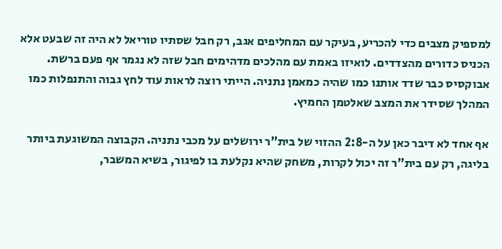למספיק מצבים כדי להכריע, בעיקר עם המחליפים אגב, רק חבל שסתיו טוריאל לא היה זה שבעט אלא הכניס כדורים מהצדדים. לואיזו באמת עם מהלכים מדהימים חבל שזה לא נגמר אף פעם ברשת. אבוקסיס כבר שדד אותנו כמו שהיה כמאמן נתניה. הייתי רוצה לראות עוד לחץ גבוה והתנפלות כמו המהלך שסידר את המצב שאלטמן החמיץ.

אף אחד לא דיבר כאן על ה-2:8 ההזוי של בית”ר ירושלים על מכבי נתניה. הקבוצה המשוגעת ביותר בליגה, רק עם בית”ר זה יכול לקרות, משחק שהיא נקלעת בו לפיגור, בשיא המשבר,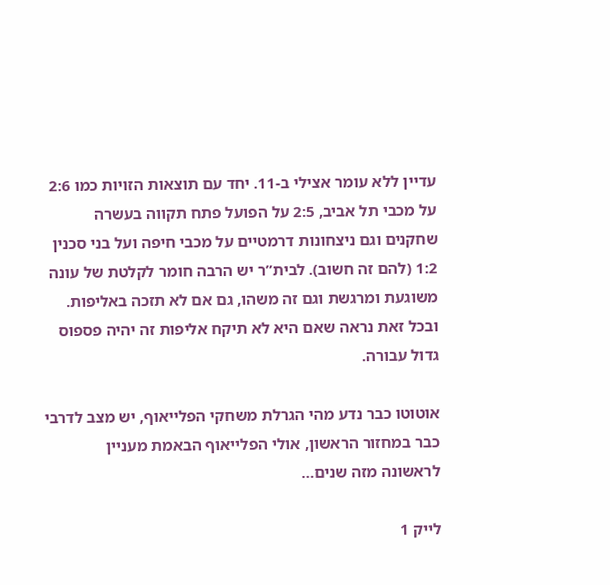עדיין ללא עומר אצילי ב-11. יחד עם תוצאות הזויות כמו 2:6 על מכבי תל אביב, 2:5 על הפועל פתח תקווה בעשרה שחקנים וגם ניצחונות דרמטיים על מכבי חיפה ועל בני סכנין 1:2 (להם זה חשוב). לבית”ר יש הרבה חומר לקלטת של עונה משוגעת ומרגשת וגם זה משהו, גם אם לא תזכה באליפות. ובכל זאת נראה שאם היא לא תיקח אליפות זה יהיה פספוס גדול עבורה.

אוטוטו כבר נדע מהי הגרלת משחקי הפלייאוף, יש מצב לדרבי כבר במחזור הראשון, אולי הפלייאוף הבאמת מעניין לראשונה מזה שנים…

לייק 1